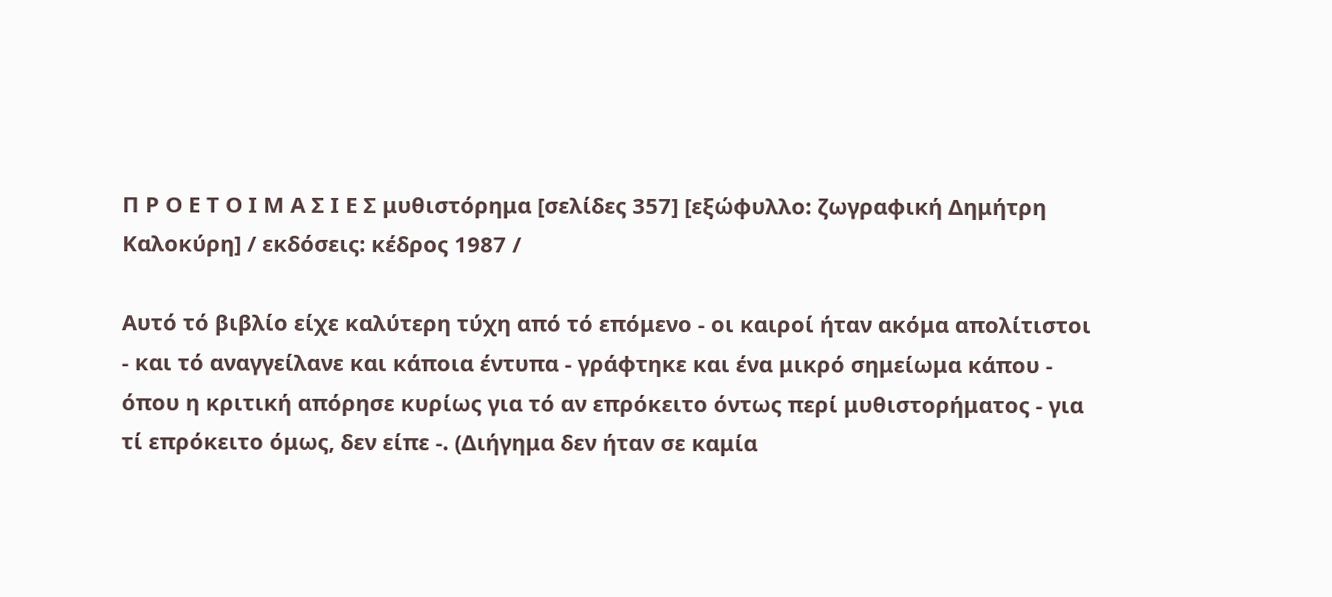Π Ρ Ο Ε Τ Ο Ι Μ Α Σ Ι Ε Σ μυθιστόρημα [σελίδες 357] [εξώφυλλο: ζωγραφική Δημήτρη Καλοκύρη] / εκδόσεις: κέδρος 1987 /

Αυτό τό βιβλίο είχε καλύτερη τύχη από τό επόμενο - οι καιροί ήταν ακόμα απολίτιστοι - και τό αναγγείλανε και κάποια έντυπα - γράφτηκε και ένα μικρό σημείωμα κάπου - όπου η κριτική απόρησε κυρίως για τό αν επρόκειτο όντως περί μυθιστορήματος - για τί επρόκειτο όμως, δεν είπε -. (Διήγημα δεν ήταν σε καμία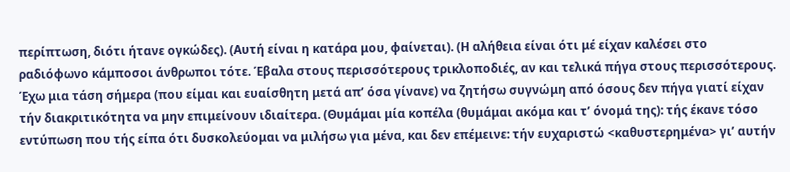περίπτωση, διότι ήτανε ογκώδες). (Αυτή είναι η κατάρα μου, φαίνεται). (Η αλήθεια είναι ότι μέ είχαν καλέσει στο ραδιόφωνο κάμποσοι άνθρωποι τότε. Έβαλα στους περισσότερους τρικλοποδιές, αν και τελικά πήγα στους περισσότερους. Έχω μια τάση σήμερα (που είμαι και ευαίσθητη μετά απ’ όσα γίνανε) να ζητήσω συγνώμη από όσους δεν πήγα γιατί είχαν τήν διακριτικότητα να μην επιμείνουν ιδιαίτερα. (Θυμάμαι μία κοπέλα (θυμάμαι ακόμα και τ’ όνομά της): τής έκανε τόσο εντύπωση που τής είπα ότι δυσκολεύομαι να μιλήσω για μένα, και δεν επέμεινε: τήν ευχαριστώ <καθυστερημένα> γι’ αυτήν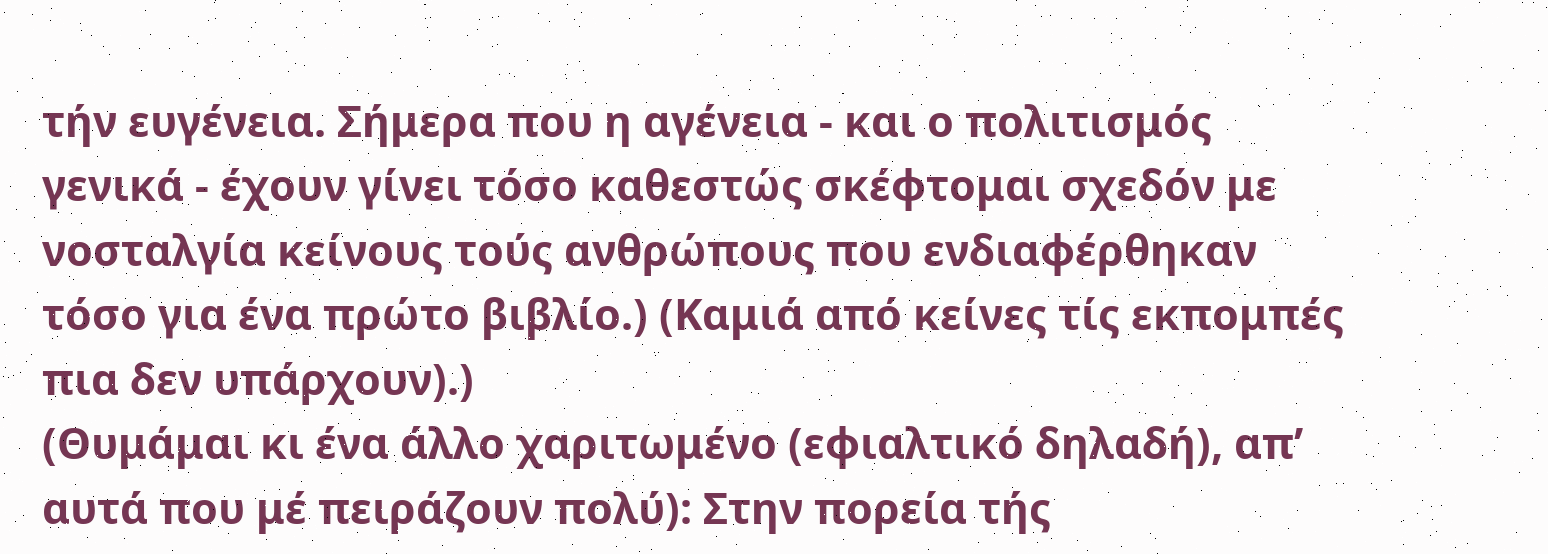τήν ευγένεια. Σήμερα που η αγένεια - και ο πολιτισμός γενικά - έχουν γίνει τόσο καθεστώς σκέφτομαι σχεδόν με νοσταλγία κείνους τούς ανθρώπους που ενδιαφέρθηκαν τόσο για ένα πρώτο βιβλίο.) (Καμιά από κείνες τίς εκπομπές πια δεν υπάρχουν).)
(Θυμάμαι κι ένα άλλο χαριτωμένο (εφιαλτικό δηλαδή), απ’ αυτά που μέ πειράζουν πολύ): Στην πορεία τής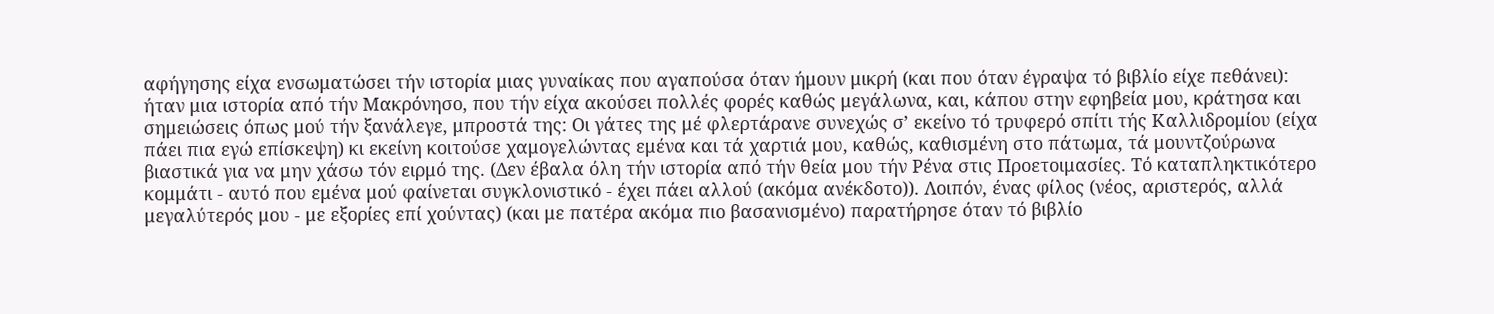αφήγησης είχα ενσωματώσει τήν ιστορία μιας γυναίκας που αγαπούσα όταν ήμουν μικρή (και που όταν έγραψα τό βιβλίο είχε πεθάνει): ήταν μια ιστορία από τήν Μακρόνησο, που τήν είχα ακούσει πολλές φορές καθώς μεγάλωνα, και, κάπου στην εφηβεία μου, κράτησα και σημειώσεις όπως μού τήν ξανάλεγε, μπροστά της: Οι γάτες της μέ φλερτάρανε συνεχώς σ’ εκείνο τό τρυφερό σπίτι τής Καλλιδρομίου (είχα πάει πια εγώ επίσκεψη) κι εκείνη κοιτούσε χαμογελώντας εμένα και τά χαρτιά μου, καθώς, καθισμένη στο πάτωμα, τά μουντζούρωνα βιαστικά για να μην χάσω τόν ειρμό της. (Δεν έβαλα όλη τήν ιστορία από τήν θεία μου τήν Ρένα στις Προετοιμασίες. Τό καταπληκτικότερο κομμάτι - αυτό που εμένα μού φαίνεται συγκλονιστικό - έχει πάει αλλού (ακόμα ανέκδοτο)). Λοιπόν, ένας φίλος (νέος, αριστερός, αλλά μεγαλύτερός μου - με εξορίες επί χούντας) (και με πατέρα ακόμα πιο βασανισμένο) παρατήρησε όταν τό βιβλίο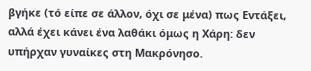βγήκε (τό είπε σε άλλον, όχι σε μένα) πως Εντάξει, αλλά έχει κάνει ένα λαθάκι όμως η Χάρη: δεν υπήρχαν γυναίκες στη Μακρόνησο.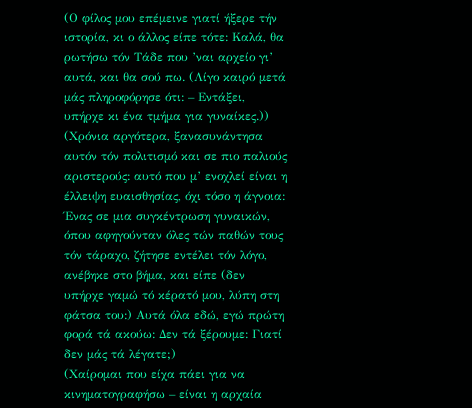(Ο φίλος μου επέμεινε γιατί ήξερε τήν ιστορία, κι ο άλλος είπε τότε: Καλά, θα ρωτήσω τόν Τάδε που ’ναι αρχείο γι’ αυτά, και θα σού πω. (Λίγο καιρό μετά μάς πληροφόρησε ότι: – Εντάξει, υπήρχε κι ένα τμήμα για γυναίκες.)) (Χρόνια αργότερα, ξανασυνάντησα αυτόν τόν πολιτισμό και σε πιο παλιούς αριστερούς: αυτό που μ’ ενοχλεί είναι η έλλειψη ευαισθησίας, όχι τόσο η άγνοια: Ένας σε μια συγκέντρωση γυναικών, όπου αφηγούνταν όλες τών παθών τους τόν τάραχο, ζήτησε εντέλει τόν λόγο, ανέβηκε στο βήμα, και είπε (δεν υπήρχε γαμώ τό κέρατό μου, λύπη στη φάτσα του:) Αυτά όλα εδώ, εγώ πρώτη φορά τά ακούω: Δεν τά ξέρουμε: Γιατί δεν μάς τά λέγατε;)
(Χαίρομαι που είχα πάει για να κινηματογραφήσω – είναι η αρχαία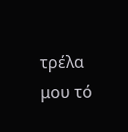τρέλα μου τό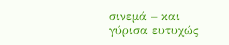σινεμά – και γύρισα ευτυχώς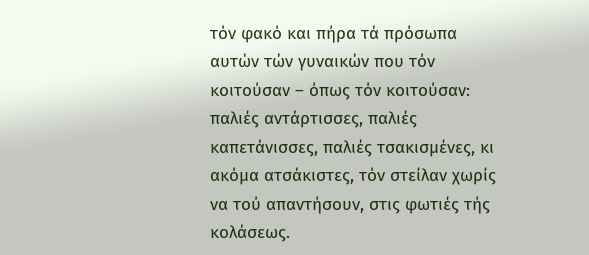τόν φακό και πήρα τά πρόσωπα αυτών τών γυναικών που τόν κοιτούσαν – όπως τόν κοιτούσαν: παλιές αντάρτισσες, παλιές καπετάνισσες, παλιές τσακισμένες, κι ακόμα ατσάκιστες, τόν στείλαν χωρίς να τού απαντήσουν, στις φωτιές τής κολάσεως.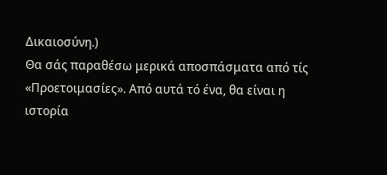Δικαιοσύνη.)
Θα σάς παραθέσω μερικά αποσπάσματα από τίς «Προετοιμασίες». Από αυτά τό ένα, θα είναι η ιστορία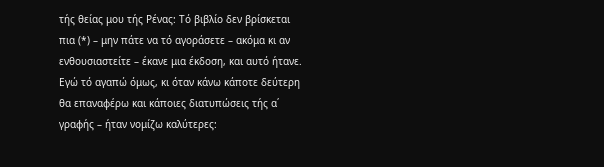τής θείας μου τής Ρένας: Τό βιβλίο δεν βρίσκεται πια (*) – μην πάτε να τό αγοράσετε – ακόμα κι αν ενθουσιαστείτε – έκανε μια έκδοση, και αυτό ήτανε. Εγώ τό αγαπώ όμως, κι όταν κάνω κάποτε δεύτερη θα επαναφέρω και κάποιες διατυπώσεις τής α΄ γραφής – ήταν νομίζω καλύτερες: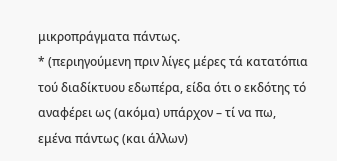μικροπράγματα πάντως.
* (περιηγούμενη πριν λίγες μέρες τά κατατόπια τού διαδίκτυου εδωπέρα, είδα ότι ο εκδότης τό αναφέρει ως (ακόμα) υπάρχον – τί να πω, εμένα πάντως (και άλλων)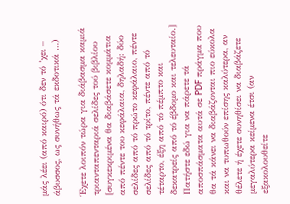μάς λέει (από καιρό) ότι δεν τό ’χει – άβυσσος, ως συνήθως τά εκδοτικά …)

Έχετε λοιπόν τώρα για διάβασμα καμιά τριανταπενταριά σελίδες τού βιβλίου [συγκεκριμένα θα διαβάσετε κομμάτια από πέντε του κεφάλαια, δηλαδή: δύο σελίδες από τό πρώτο κεφάλαιο, πέντε σελίδες από τό τρίτο, πέντε από τό τέταρτο, έξη από τό πέμπτο και δεκατρείς από τό έβδομο και τελευταίο.]
Πατήστε εδώ για να πάρετε τά αποσπάσματα αυτά σε PDF πράγμα που θα τά κάνει να διαβάζονται πιο εύκολα και να τυπωθούν επίσης καλύτερα, αν θέλετε ή έχετε συνηθίσει να διαβάζετε μεγαλύτερα κείμενα έτσι (αν εξακολουθείτε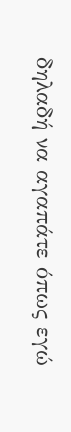δηλαδή να αγαπάτε όπως εγώ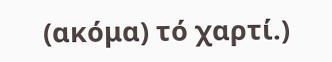(ακόμα) τό χαρτί.)